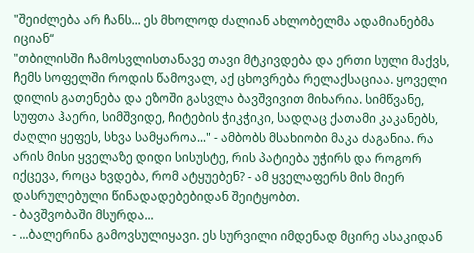"შეიძლება არ ჩანს... ეს მხოლოდ ძალიან ახლობელმა ადამიანებმა იციან“
"თბილისში ჩამოსვლისთანავე თავი მტკივდება და ერთი სული მაქვს, ჩემს სოფელში როდის წამოვალ, აქ ცხოვრება რელაქსაციაა. ყოველი დილის გათენება და ეზოში გასვლა ბავშვივით მიხარია. სიმწვანე, სუფთა ჰაერი, სიმშვიდე, ჩიტების ჭიკჭიკი, სადღაც ქათამი კაკანებს, ძაღლი ყეფეს, სხვა სამყაროა..." - ამბობს მსახიობი მაკა ძაგანია. რა არის მისი ყველაზე დიდი სისუსტე, რის პატიება უჭირს და როგორ იქცევა, როცა ხვდება, რომ ატყუებენ? - ამ ყველაფერს მის მიერ დასრულებული წინადადებებიდან შეიტყობთ.
- ბავშვობაში მსურდა...
- ...ბალერინა გამოვსულიყავი. ეს სურვილი იმდენად მცირე ასაკიდან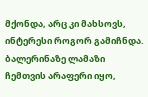მქონდა, არც კი მახსოვს, ინტერესი როგორ გამიჩნდა. ბალერინაზე ლამაზი ჩემთვის არაფერი იყო,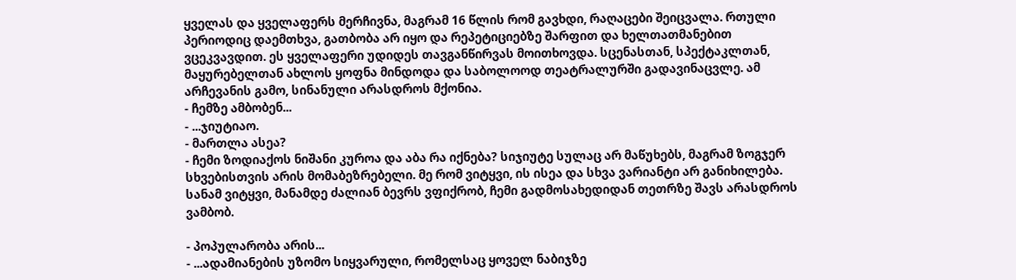ყველას და ყველაფერს მერჩივნა, მაგრამ 16 წლის რომ გავხდი, რაღაცები შეიცვალა. რთული პერიოდიც დაემთხვა, გათბობა არ იყო და რეპეტიციებზე შარფით და ხელთათმანებით ვცეკვავდით. ეს ყველაფერი უდიდეს თავგანწირვას მოითხოვდა. სცენასთან, სპექტაკლთან, მაყურებელთან ახლოს ყოფნა მინდოდა და საბოლოოდ თეატრალურში გადავინაცვლე. ამ არჩევანის გამო, სინანული არასდროს მქონია.
- ჩემზე ამბობენ...
- ...ჯიუტიაო.
- მართლა ასეა?
- ჩემი ზოდიაქოს ნიშანი კუროა და აბა რა იქნება? სიჯიუტე სულაც არ მაწუხებს, მაგრამ ზოგჯერ სხვებისთვის არის მომაბეზრებელი. მე რომ ვიტყვი, ის ისეა და სხვა ვარიანტი არ განიხილება. სანამ ვიტყვი, მანამდე ძალიან ბევრს ვფიქრობ, ჩემი გადმოსახედიდან თეთრზე შავს არასდროს ვამბობ.

- პოპულარობა არის...
- ...ადამიანების უზომო სიყვარული, რომელსაც ყოველ ნაბიჯზე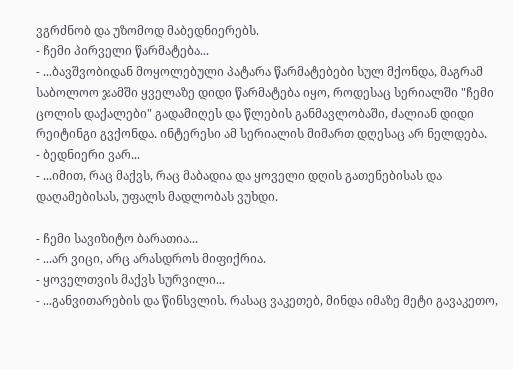ვგრძნობ და უზომოდ მაბედნიერებს.
- ჩემი პირველი წარმატება...
- ...ბავშვობიდან მოყოლებული პატარა წარმატებები სულ მქონდა, მაგრამ საბოლოო ჯამში ყველაზე დიდი წარმატება იყო, როდესაც სერიალში "ჩემი ცოლის დაქალები" გადამიღეს და წლების განმავლობაში, ძალიან დიდი რეიტინგი გვქონდა. ინტერესი ამ სერიალის მიმართ დღესაც არ ნელდება.
- ბედნიერი ვარ...
- ...იმით, რაც მაქვს, რაც მაბადია და ყოველი დღის გათენებისას და დაღამებისას, უფალს მადლობას ვუხდი.

- ჩემი სავიზიტო ბარათია...
- ...არ ვიცი, არც არასდროს მიფიქრია.
- ყოველთვის მაქვს სურვილი...
- ...განვითარების და წინსვლის. რასაც ვაკეთებ, მინდა იმაზე მეტი გავაკეთო,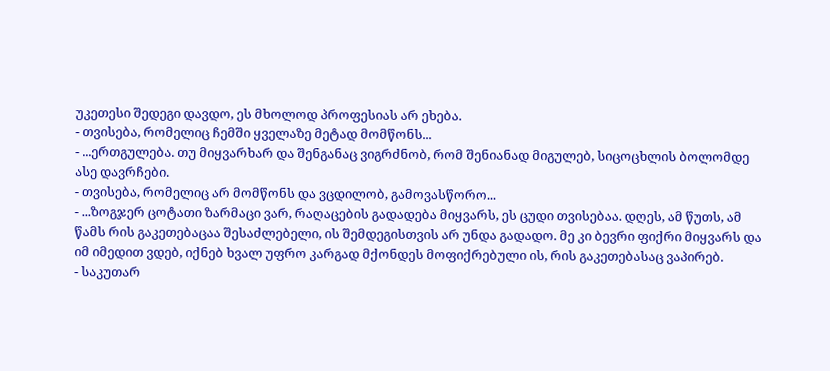უკეთესი შედეგი დავდო, ეს მხოლოდ პროფესიას არ ეხება.
- თვისება, რომელიც ჩემში ყველაზე მეტად მომწონს...
- ...ერთგულება. თუ მიყვარხარ და შენგანაც ვიგრძნობ, რომ შენიანად მიგულებ, სიცოცხლის ბოლომდე ასე დავრჩები.
- თვისება, რომელიც არ მომწონს და ვცდილობ, გამოვასწორო...
- ...ზოგჯერ ცოტათი ზარმაცი ვარ, რაღაცების გადადება მიყვარს, ეს ცუდი თვისებაა. დღეს, ამ წუთს, ამ წამს რის გაკეთებაცაა შესაძლებელი, ის შემდეგისთვის არ უნდა გადადო. მე კი ბევრი ფიქრი მიყვარს და იმ იმედით ვდებ, იქნებ ხვალ უფრო კარგად მქონდეს მოფიქრებული ის, რის გაკეთებასაც ვაპირებ.
- საკუთარ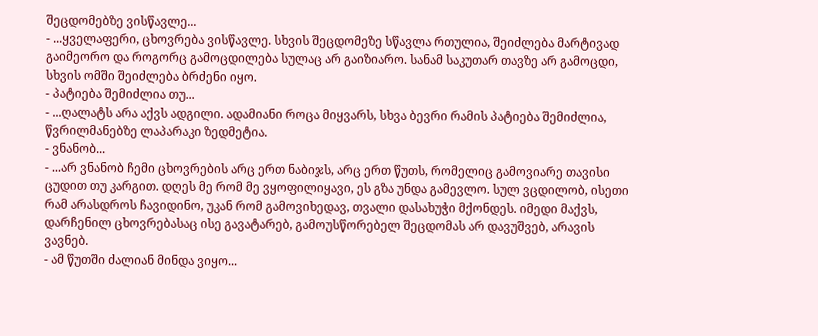შეცდომებზე ვისწავლე...
- ...ყველაფერი, ცხოვრება ვისწავლე. სხვის შეცდომეზე სწავლა რთულია, შეიძლება მარტივად გაიმეორო და როგორც გამოცდილება სულაც არ გაიზიარო. სანამ საკუთარ თავზე არ გამოცდი, სხვის ომში შეიძლება ბრძენი იყო.
- პატიება შემიძლია თუ...
- ...ღალატს არა აქვს ადგილი. ადამიანი როცა მიყვარს, სხვა ბევრი რამის პატიება შემიძლია, წვრილმანებზე ლაპარაკი ზედმეტია.
- ვნანობ...
- ...არ ვნანობ ჩემი ცხოვრების არც ერთ ნაბიჯს, არც ერთ წუთს, რომელიც გამოვიარე თავისი ცუდით თუ კარგით. დღეს მე რომ მე ვყოფილიყავი, ეს გზა უნდა გამევლო. სულ ვცდილობ, ისეთი რამ არასდროს ჩავიდინო, უკან რომ გამოვიხედავ, თვალი დასახუჭი მქონდეს. იმედი მაქვს, დარჩენილ ცხოვრებასაც ისე გავატარებ, გამოუსწორებელ შეცდომას არ დავუშვებ, არავის ვავნებ.
- ამ წუთში ძალიან მინდა ვიყო...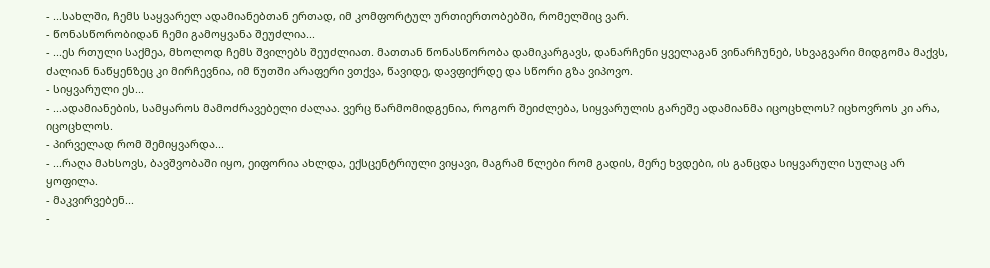- ...სახლში, ჩემს საყვარელ ადამიანებთან ერთად, იმ კომფორტულ ურთიერთობებში, რომელშიც ვარ.
- წონასწორობიდან ჩემი გამოყვანა შეუძლია...
- ...ეს რთული საქმეა, მხოლოდ ჩემს შვილებს შეუძლიათ. მათთან წონასწორობა დამიკარგავს, დანარჩენი ყველაგან ვინარჩუნებ, სხვაგვარი მიდგომა მაქვს, ძალიან ნაწყენზეც კი მირჩევნია, იმ წუთში არაფერი ვთქვა, წავიდე, დავფიქრდე და სწორი გზა ვიპოვო.
- სიყვარული ეს...
- ...ადამიანების, სამყაროს მამოძრავებელი ძალაა. ვერც წარმომიდგენია, როგორ შეიძლება, სიყვარულის გარეშე ადამიანმა იცოცხლოს? იცხოვროს კი არა, იცოცხლოს.
- პირველად რომ შემიყვარდა...
- ...რაღა მახსოვს, ბავშვობაში იყო, ეიფორია ახლდა, ექსცენტრიული ვიყავი, მაგრამ წლები რომ გადის, მერე ხვდები, ის განცდა სიყვარული სულაც არ ყოფილა.
- მაკვირვებენ...
-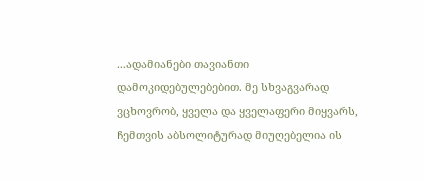...ადამიანები თავიანთი დამოკიდებულებებით. მე სხვაგვარად ვცხოვრობ, ყველა და ყველაფერი მიყვარს, ჩემთვის აბსოლიტურად მიუღებელია ის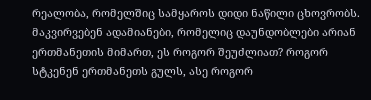რეალობა, რომელშიც სამყაროს დიდი ნაწილი ცხოვრობს. მაკვირვებენ ადამიანები, რომელიც დაუნდობლები არიან ერთმანეთის მიმართ, ეს როგორ შეუძლიათ? როგორ სტკენენ ერთმანეთს გულს, ასე როგორ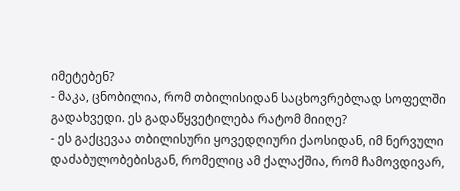იმეტებენ?
- მაკა, ცნობილია, რომ თბილისიდან საცხოვრებლად სოფელში გადახვედი. ეს გადაწყვეტილება რატომ მიიღე?
- ეს გაქცევაა თბილისური ყოვედღიური ქაოსიდან, იმ ნერვული დაძაბულობებისგან, რომელიც ამ ქალაქშია, რომ ჩამოვდივარ,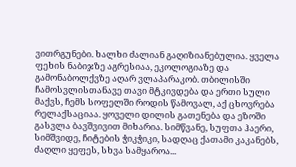ვითრგუნები. ხალხი ძალიან გაღიზიანებულია. ყველა ფეხის ნაბიჯზე აგრესიაა, ეკოლოგიაზე და გამონაბოლქვზე აღარ ვლაპარაკობ. თბილისში ჩამოსვლისთანავე თავი მტკივდება და ერთი სული მაქვს, ჩემს სოფელში როდის წამოვალ, აქ ცხოვრება რელაქსაციაა. ყოველი დილის გათენება და ეზოში გასვლა ბავშვივით მიხარია. სიმწვანე, სუფთა ჰაერი, სიმშვიდე, ჩიტების ჭიკჭიკი, სადღაც ქათამი კაკანებს, ძაღლი ყეფეს, სხვა სამყაროა...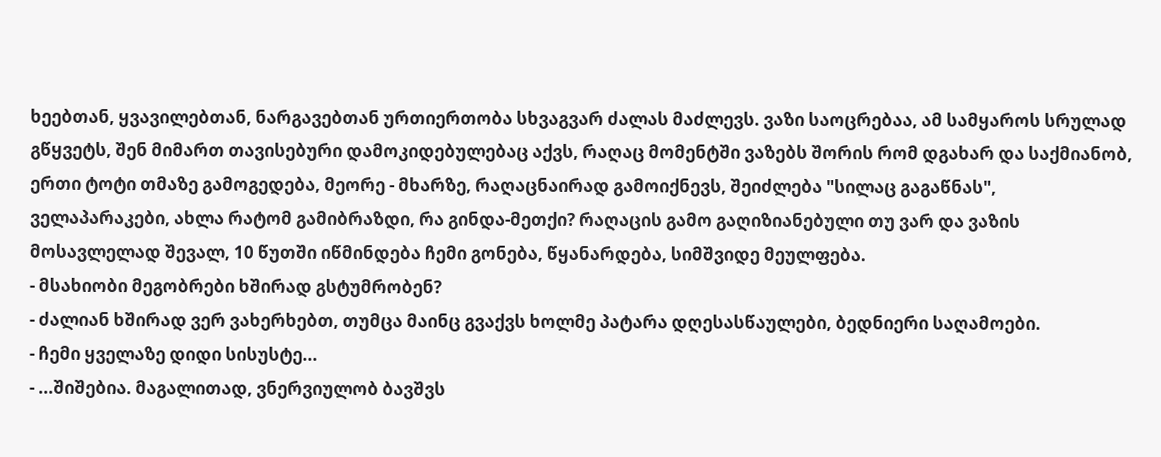ხეებთან, ყვავილებთან, ნარგავებთან ურთიერთობა სხვაგვარ ძალას მაძლევს. ვაზი საოცრებაა, ამ სამყაროს სრულად გწყვეტს, შენ მიმართ თავისებური დამოკიდებულებაც აქვს, რაღაც მომენტში ვაზებს შორის რომ დგახარ და საქმიანობ, ერთი ტოტი თმაზე გამოგედება, მეორე - მხარზე, რაღაცნაირად გამოიქნევს, შეიძლება "სილაც გაგაწნას", ველაპარაკები, ახლა რატომ გამიბრაზდი, რა გინდა-მეთქი? რაღაცის გამო გაღიზიანებული თუ ვარ და ვაზის მოსავლელად შევალ, 10 წუთში იწმინდება ჩემი გონება, წყანარდება, სიმშვიდე მეულფება.
- მსახიობი მეგობრები ხშირად გსტუმრობენ?
- ძალიან ხშირად ვერ ვახერხებთ, თუმცა მაინც გვაქვს ხოლმე პატარა დღესასწაულები, ბედნიერი საღამოები.
- ჩემი ყველაზე დიდი სისუსტე...
- ...შიშებია. მაგალითად, ვნერვიულობ ბავშვს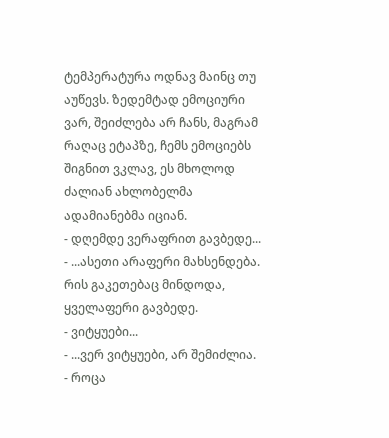ტემპერატურა ოდნავ მაინც თუ აუწევს. ზედემტად ემოციური ვარ, შეიძლება არ ჩანს, მაგრამ რაღაც ეტაპზე, ჩემს ემოციებს შიგნით ვკლავ, ეს მხოლოდ ძალიან ახლობელმა ადამიანებმა იციან.
- დღემდე ვერაფრით გავბედე...
- ...ასეთი არაფერი მახსენდება. რის გაკეთებაც მინდოდა, ყველაფერი გავბედე.
- ვიტყუები...
- ...ვერ ვიტყუები, არ შემიძლია.
- როცა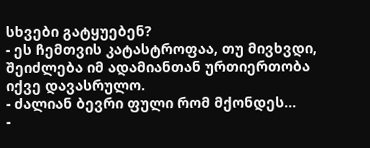სხვები გატყუებენ?
- ეს ჩემთვის კატასტროფაა, თუ მივხვდი, შეიძლება იმ ადამიანთან ურთიერთობა იქვე დავასრულო.
- ძალიან ბევრი ფული რომ მქონდეს...
-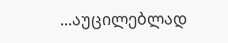...აუცილებლად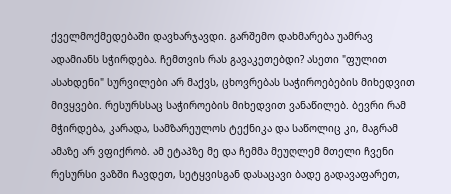ქველმოქმედებაში დავხარჯავდი. გარშემო დახმარება უამრავ ადამიანს სჭირდება. ჩემთვის რას გავაკეთებდი? ასეთი "ფულით ასახდენი" სურვილები არ მაქვს, ცხოვრებას საჭიროებების მიხედვით მივყვები. რესურსსაც საჭიროების მიხედვით ვანაწილებ. ბევრი რამ მჭირდება, კარადა, სამზარეულოს ტექნიკა და საწოლიც კი, მაგრამ ამაზე არ ვფიქრობ. ამ ეტაპზე მე და ჩემმა მეუღლემ მთელი ჩვენი რესურსი ვაზში ჩავდეთ, სეტყვისგან დასაცავი ბადე გადავაფარეთ,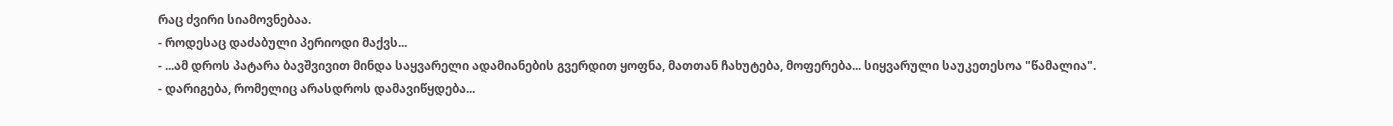რაც ძვირი სიამოვნებაა.
- როდესაც დაძაბული პერიოდი მაქვს...
- ...ამ დროს პატარა ბავშვივით მინდა საყვარელი ადამიანების გვერდით ყოფნა, მათთან ჩახუტება, მოფერება... სიყვარული საუკეთესოა "წამალია".
- დარიგება, რომელიც არასდროს დამავიწყდება...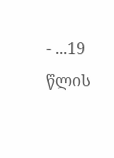- ...19 წლის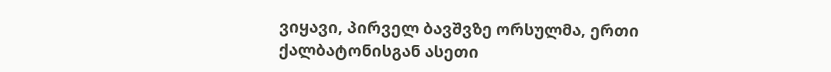ვიყავი, პირველ ბავშვზე ორსულმა, ერთი ქალბატონისგან ასეთი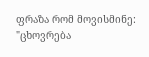ფრაზა რომ მოვისმინე: "ცხოვრება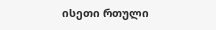ისეთი რთული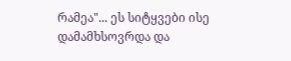რამეა"... ეს სიტყვები ისე დამამხსოვრდა და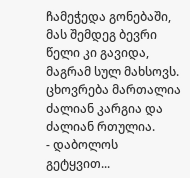ჩამეჭედა გონებაში, მას შემდეგ ბევრი წელი კი გავიდა, მაგრამ სულ მახსოვს. ცხოვრება მართალია ძალიან კარგია და ძალიან რთულია.
- დაბოლოს გეტყვით...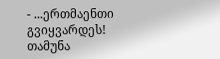- ...ერთმაენთი გვიყვარდეს!
თამუნა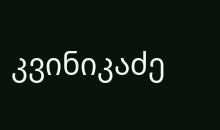კვინიკაძე